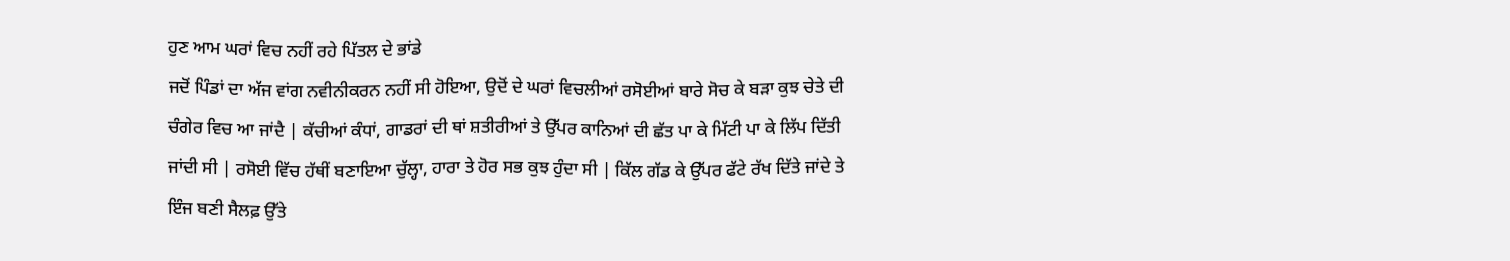ਹੁਣ ਆਮ ਘਰਾਂ ਵਿਚ ਨਹੀਂ ਰਹੇ ਪਿੱਤਲ ਦੇ ਭਾਂਡੇ
ਜਦੋਂ ਪਿੰਡਾਂ ਦਾ ਅੱਜ ਵਾਂਗ ਨਵੀਨੀਕਰਨ ਨਹੀਂ ਸੀ ਹੋਇਆ, ਉਦੋਂ ਦੇ ਘਰਾਂ ਵਿਚਲੀਆਂ ਰਸੋਈਆਂ ਬਾਰੇ ਸੋਚ ਕੇ ਬੜਾ ਕੁਝ ਚੇਤੇ ਦੀ ਚੰਗੇਰ ਵਿਚ ਆ ਜਾਂਦੈ | ਕੱਚੀਆਂ ਕੰਧਾਂ, ਗਾਡਰਾਂ ਦੀ ਥਾਂ ਸ਼ਤੀਰੀਆਂ ਤੇ ਉੱਪਰ ਕਾਨਿਆਂ ਦੀ ਛੱਤ ਪਾ ਕੇ ਮਿੱਟੀ ਪਾ ਕੇ ਲਿੱਪ ਦਿੱਤੀ ਜਾਂਦੀ ਸੀ | ਰਸੋਈ ਵਿੱਚ ਹੱਥੀਂ ਬਣਾਇਆ ਚੁੱਲ੍ਹਾ, ਹਾਰਾ ਤੇ ਹੋਰ ਸਭ ਕੁਝ ਹੁੰਦਾ ਸੀ | ਕਿੱਲ ਗੱਡ ਕੇ ਉੱਪਰ ਫੱਟੇ ਰੱਖ ਦਿੱਤੇ ਜਾਂਦੇ ਤੇ ਇੰਜ ਬਣੀ ਸੈਲਫ਼ ਉੱਤੇ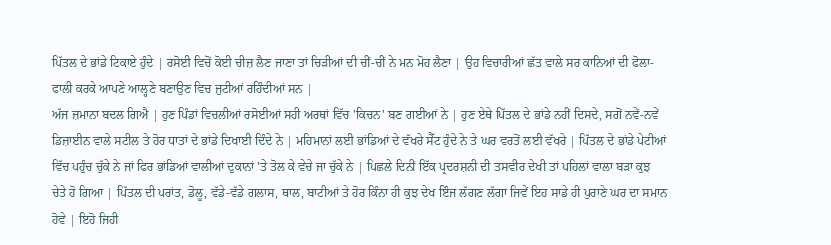ਪਿੱਤਲ ਦੇ ਭਾਂਡੇ ਟਿਕਾਏ ਹੁੰਦੇ | ਰਸੋਈ ਵਿਚੋਂ ਕੋਈ ਚੀਜ਼ ਲੈਣ ਜਾਣਾ ਤਾਂ ਚਿੜੀਆਂ ਦੀ ਚੀਂ-ਚੀਂ ਨੇ ਮਨ ਮੋਹ ਲੈਣਾ | ਉਹ ਵਿਚਾਰੀਆਂ ਛੱਤ ਵਾਲੇ ਸਰ ਕਾਨਿਆਂ ਦੀ ਫੋਲਾ-ਫਾਲੀ ਕਰਕੇ ਆਪਣੇ ਆਲ੍ਹਣੇ ਬਣਾਉਣ ਵਿਚ ਜੁਟੀਆਂ ਰਹਿੰਦੀਆਂ ਸਨ |
ਅੱਜ ਜ਼ਮਾਨਾ ਬਦਲ ਗਿਐ | ਹੁਣ ਪਿੰਡਾਂ ਵਿਚਲੀਆਂ ਰਸੋਈਆਂ ਸਹੀ ਅਰਥਾਂ ਵਿੱਚ 'ਕਿਚਨ' ਬਣ ਗਈਆਂ ਨੇ | ਹੁਣ ਏਥੇ ਪਿੱਤਲ ਦੇ ਭਾਂਡੇ ਨਹੀਂ ਦਿਸਦੇ, ਸਗੋਂ ਨਵੇਂ-ਨਵੇਂ ਡਿਜ਼ਾਈਨ ਵਾਲੇ ਸਟੀਲ ਤੇ ਹੋਰ ਧਾਤਾਂ ਦੇ ਭਾਂਡੇ ਦਿਖਾਈ ਦਿੰਦੇ ਨੇ | ਮਹਿਮਾਨਾਂ ਲਈ ਭਾਂਡਿਆਂ ਦੇ ਵੱਖਰੇ ਸੈੱਟ ਹੁੰਦੇ ਨੇ ਤੇ ਘਰ ਵਰਤੋਂ ਲਈ ਵੱਖਰੇ | ਪਿੱਤਲ ਦੇ ਭਾਂਡੇ ਪੇਟੀਆਂ ਵਿੱਚ ਪਹੁੰਚ ਚੁੱਕੇ ਨੇ ਜਾਂ ਫਿਰ ਭਾਂਡਿਆਂ ਵਾਲੀਆਂ ਦੁਕਾਨਾਂ 'ਤੇ ਤੋਲ ਕੇ ਵੇਚੇ ਜਾ ਚੁੱਕੇ ਨੇ | ਪਿਛਲੇ ਦਿਨੀਂ ਇੱਕ ਪ੍ਰਦਰਸ਼ਨੀ ਦੀ ਤਸਵੀਰ ਦੇਖੀ ਤਾਂ ਪਹਿਲਾਂ ਵਾਲਾ ਬੜਾ ਕੁਝ ਚੇਤੇ ਹੋ ਗਿਆ | ਪਿੱਤਲ ਦੀ ਪਰਾਂਤ, ਡੋਲੂ, ਵੱਡੇ-ਵੱਡੇ ਗਲਾਸ, ਥਾਲ, ਬਾਟੀਆਂ ਤੇ ਹੋਰ ਕਿੰਨਾ ਹੀ ਕੁਝ ਦੇਖ ਇੰਜ ਲੱਗਣ ਲੱਗਾ ਜਿਵੇਂ ਇਹ ਸਾਡੇ ਹੀ ਪੁਰਾਣੇ ਘਰ ਦਾ ਸਮਾਨ ਹੋਵੇ | ਇਹੋ ਜਿਹੀ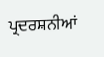ਪ੍ਰਦਰਸ਼ਨੀਆਂ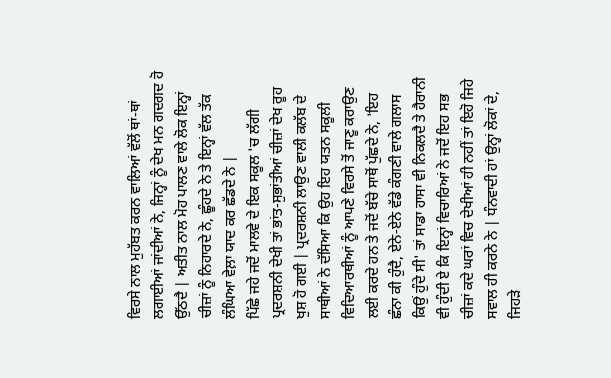ਵਿਰਸੇ ਨਾਲ ਮੁਹੱਬਤ ਕਰਨ ਵਾਲਿਆਂ ਵੱਲੋਂ ਥਾਂ-ਥਾਂ ਲਗਾਈਆਂ ਜਾਂਦੀਆਂ ਨੇ, ਜਿਨ੍ਹਾਂ ਨੂੰ ਦੇਖ ਮਨ ਗਦਗਦ ਹੋ ਉੱਠਦੈ | ਅਤੀਤ ਨਾਲ ਮੋਹ ਪਾਲਣ ਵਾਲੇ ਲੋਕ ਇਨ੍ਹਾਂ ਚੀਜ਼ਾਂ ਨੂੰ ਨਿਹਾਰਦੇ ਨੇ, ਛੂੰਹਦੇ ਨੇ ਤੇ ਇਨ੍ਹਾਂ ਵੱਲ ਤੱਕ ਲੰਘਿਆ ਵੇਲ਼ਾ ਯਾਦ ਕਰ ਛੱਡਦੇ ਨੇ |
ਪਿੱਛੇ ਜਹੇ ਜਦੋਂ ਮਾਲਵੇ ਦੇ ਇਕ ਸਕੂਲ 'ਚ ਲੱਗੀ ਪ੍ਰਦਰਸ਼ਨੀ ਦੇਖੀ ਤਾਂ ਭਾਂਤ-ਸੁਭਾਂਤੀਆਂ ਚੀਜ਼ਾਂ ਦੇਖ ਰੂਹ ਖੁਸ਼ ਹੋ ਗਈ | ਪ੍ਰਦਰਸ਼ਨੀ ਲਾਉਣ ਵਾਲੀ ਕਲੱਬ ਦੇ ਸਾਥੀਆਂ ਨੇ ਦੱਸਿਆ ਕਿ ਉਹ ਇਹ ਯਤਨ ਸਕੂਲੀ ਵਿਦਿਆਰਥੀਆਂ ਨੂੰ ਆਪਣੇ ਵਿਰਸੇ ਤੋਂ ਜਾਣੂ ਕਰਾਉਣ ਲਈ ਕਰਦੇ ਹਨ ਤੇ ਜਦੋਂ ਬੱਚੇ ਸਾਥੋਂ ਪੁੱਛਦੇ ਨੇ, 'ਇਹ ਛੰਨਾ ਕੀ ਹੁੰਦੈ, ਏਨੇ-ਏਨੇ ਵੱਡੇ ਕੰਗਣੀ ਵਾਲੇ ਗਲਾਸ ਕਿਉਂ ਹੁੰਦੇ ਸੀ' ਤਾਂ ਸਾਡਾ ਹਾਸਾ ਵੀ ਨਿਕਲਦੈ ਤੇ ਹੈਰਾਨੀ ਵੀ ਹੁੰਦੀ ਏ ਕਿ ਇਨ੍ਹਾਂ ਵਿਚਾਰਿਆਂ ਨੇ ਜਦੋਂ ਇਹ ਸਭ ਚੀਜ਼ਾਂ ਕਦੇ ਘਰਾਂ ਵਿਚ ਦੇਖੀਆਂ ਹੀ ਨਹੀਂ ਤਾਂ ਇਹੋ ਜਿਹੇ ਸਵਾਲ ਹੀ ਕਰਨੇ ਨੇ | ਧੰਨਵਾਦੀ ਹਾਂ ਉਨ੍ਹਾਂ ਲੋਕਾਂ ਦੇ, ਜਿਹੜੇ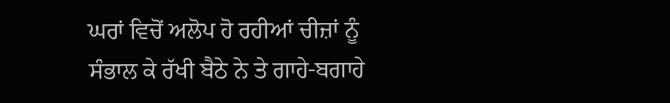ਘਰਾਂ ਵਿਚੋਂ ਅਲੋਪ ਹੋ ਰਹੀਆਂ ਚੀਜ਼ਾਂ ਨੂੰ ਸੰਭਾਲ ਕੇ ਰੱਖੀ ਬੈਠੇ ਨੇ ਤੇ ਗਾਹੇ-ਬਗਾਹੇ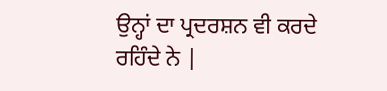ਉਨ੍ਹਾਂ ਦਾ ਪ੍ਰਦਰਸ਼ਨ ਵੀ ਕਰਦੇ ਰਹਿੰਦੇ ਨੇ |